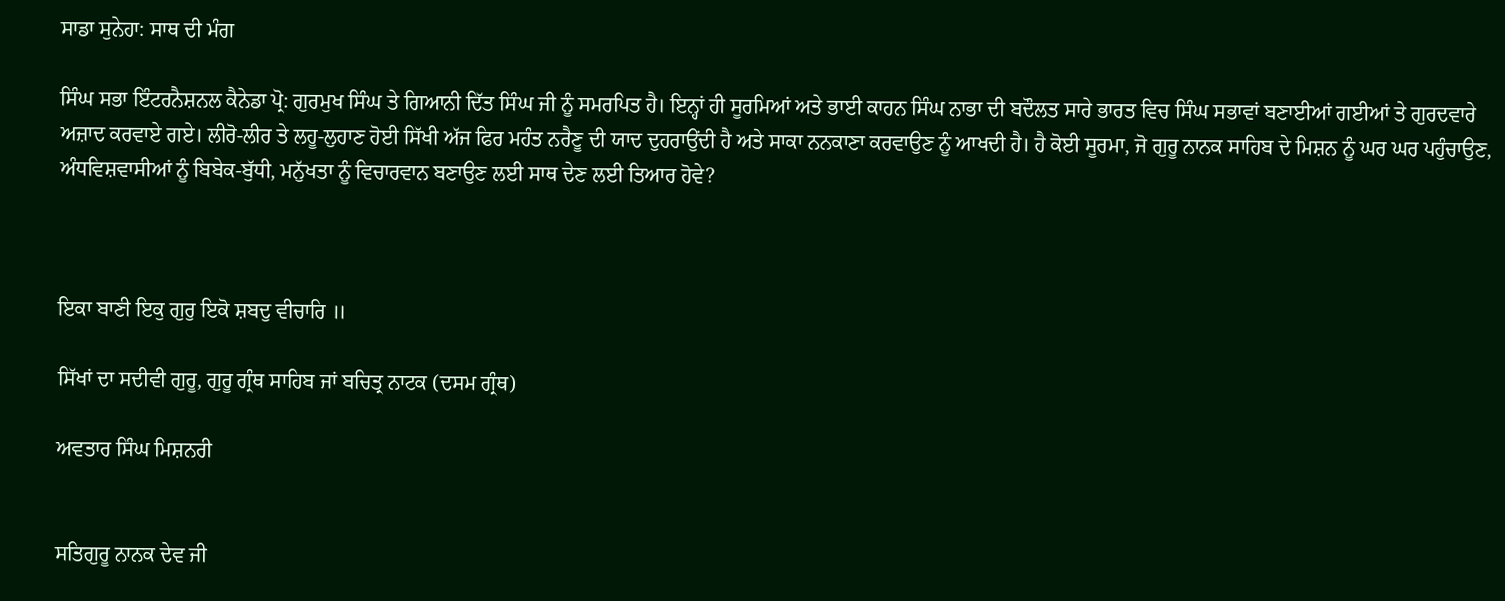ਸਾਡਾ ਸੁਨੇਹਾ: ਸਾਥ ਦੀ ਮੰਗ

ਸਿੰਘ ਸਭਾ ਇੰਟਰਨੈਸ਼ਨਲ ਕੈਨੇਡਾ ਪ੍ਰੋ: ਗੁਰਮੁਖ ਸਿੰਘ ਤੇ ਗਿਆਨੀ ਦਿੱਤ ਸਿੰਘ ਜੀ ਨੂੰ ਸਮਰਪਿਤ ਹੈ। ਇਨ੍ਹਾਂ ਹੀ ਸੂਰਮਿਆਂ ਅਤੇ ਭਾਈ ਕਾਹਨ ਸਿੰਘ ਨਾਭਾ ਦੀ ਬਦੌਲਤ ਸਾਰੇ ਭਾਰਤ ਵਿਚ ਸਿੰਘ ਸਭਾਵਾਂ ਬਣਾਈਆਂ ਗਈਆਂ ਤੇ ਗੁਰਦਵਾਰੇ ਅਜ਼ਾਦ ਕਰਵਾਏ ਗਏ। ਲੀਰੋ-ਲੀਰ ਤੇ ਲਹੂ-ਲੁਹਾਣ ਹੋਈ ਸਿੱਖੀ ਅੱਜ ਫਿਰ ਮਹੰਤ ਨਰੈਣੂ ਦੀ ਯਾਦ ਦੁਹਰਾਉਂਦੀ ਹੈ ਅਤੇ ਸਾਕਾ ਨਨਕਾਣਾ ਕਰਵਾਉਣ ਨੂੰ ਆਖਦੀ ਹੈ। ਹੈ ਕੋਈ ਸੂਰਮਾ, ਜੋ ਗੁਰੂ ਨਾਨਕ ਸਾਹਿਬ ਦੇ ਮਿਸ਼ਨ ਨੂੰ ਘਰ ਘਰ ਪਹੁੰਚਾਉਣ, ਅੰਧਵਿਸ਼ਵਾਸੀਆਂ ਨੂੰ ਬਿਬੇਕ-ਬੁੱਧੀ, ਮਨੁੱਖਤਾ ਨੂੰ ਵਿਚਾਰਵਾਨ ਬਣਾਉਣ ਲਈ ਸਾਥ ਦੇਣ ਲਈ ਤਿਆਰ ਹੋਵੇ?



ਇਕਾ ਬਾਣੀ ਇਕੁ ਗੁਰੁ ਇਕੋ ਸ਼ਬਦੁ ਵੀਚਾਰਿ ॥

ਸਿੱਖਾਂ ਦਾ ਸਦੀਵੀ ਗੁਰੂ, ਗੁਰੂ ਗ੍ਰੰਥ ਸਾਹਿਬ ਜਾਂ ਬਚਿਤ੍ਰ ਨਾਟਕ (ਦਸਮ ਗ੍ਰੰਥ)

ਅਵਤਾਰ ਸਿੰਘ ਮਿਸ਼ਨਰੀ


ਸਤਿਗੁਰੂ ਨਾਨਕ ਦੇਵ ਜੀ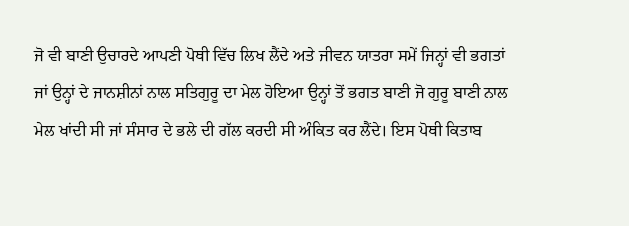ਜੋ ਵੀ ਬਾਣੀ ਉਚਾਰਦੇ ਆਪਣੀ ਪੋਥੀ ਵਿੱਚ ਲਿਖ ਲੈਂਦੇ ਅਤੇ ਜੀਵਨ ਯਾਤਰਾ ਸਮੇਂ ਜਿਨ੍ਹਾਂ ਵੀ ਭਗਤਾਂ ਜਾਂ ਉਨ੍ਹਾਂ ਦੇ ਜਾਨਸ਼ੀਨਾਂ ਨਾਲ ਸਤਿਗੁਰੂ ਦਾ ਮੇਲ ਹੋਇਆ ਉਨ੍ਹਾਂ ਤੋਂ ਭਗਤ ਬਾਣੀ ਜੋ ਗੁਰੂ ਬਾਣੀ ਨਾਲ ਮੇਲ ਖਾਂਦੀ ਸੀ ਜਾਂ ਸੰਸਾਰ ਦੇ ਭਲੇ ਦੀ ਗੱਲ ਕਰਦੀ ਸੀ ਅੰਕਿਤ ਕਰ ਲੈਂਦੇ। ਇਸ ਪੋਥੀ ਕਿਤਾਬ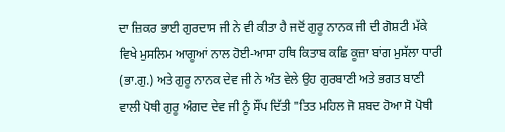ਦਾ ਜ਼ਿਕਰ ਭਾਈ ਗੁਰਦਾਸ ਜੀ ਨੇ ਵੀ ਕੀਤਾ ਹੈ ਜਦੋਂ ਗੁਰੂ ਨਾਨਕ ਜੀ ਦੀ ਗੋਸ਼ਟੀ ਮੱਕੇ ਵਿਖੇ ਮੁਸਲਿਮ ਆਗੂਆਂ ਨਾਲ ਹੋਈ-ਆਸਾ ਹਥਿ ਕਿਤਾਬ ਕਛਿ ਕੂਜ਼ਾ ਬਾਂਗ ਮੁਸੱਲਾ ਧਾਰੀ (ਭਾ.ਗੁ.) ਅਤੇ ਗੁਰੂ ਨਾਨਕ ਦੇਵ ਜੀ ਨੇ ਅੰਤ ਵੇਲੇ ਉਹ ਗੁਰਬਾਣੀ ਅਤੇ ਭਗਤ ਬਾਣੀ ਵਾਲੀ ਪੋਥੀ ਗੁਰੂ ਅੰਗਦ ਦੇਵ ਜੀ ਨੂੰ ਸੌਂਪ ਦਿੱਤੀ "ਤਿਤ ਮਹਿਲ ਜੋ ਸ਼ਬਦ ਹੋਆ ਸੋ ਪੋਥੀ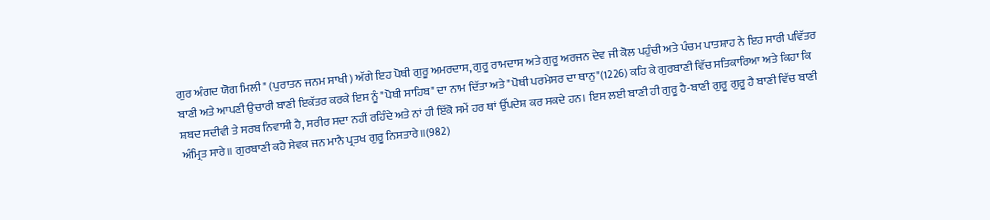ਗੁਰ ਅੰਗਦ ਯੋਗ ਮਿਲੀ" (ਪੁਰਾਤਨ ਜਨਮ ਸਾਖੀ) ਅੱਗੇ ਇਹ ਪੋਥੀ ਗੁਰੂ ਅਮਰਦਾਸ, ਗੁਰੂ ਰਾਮਦਾਸ ਅਤੇ ਗੁਰੂ ਅਰਜਨ ਦੇਵ ਜੀ ਕੋਲ ਪਹੁੰਚੀ ਅਤੇ ਪੰਚਮ ਪਾਤਸ਼ਾਹ ਨੇ ਇਹ ਸਾਰੀ ਪਵਿੱਤਰ ਬਾਣੀ ਅਤੇ ਆਪਣੀ ਉਚਾਰੀ ਬਾਣੀ ਇਕੱਤਰ ਕਰਕੇ ਇਸ ਨੂੰ "ਪੋਥੀ ਸਾਹਿਬ" ਦਾ ਨਾਮ ਦਿੱਤਾ ਅਤੇ "ਪੋਥੀ ਪਰਮੇਸਰ ਦਾ ਥਾਨੁ"(1226) ਕਹਿ ਕੇ ਗੁਰਬਾਣੀ ਵਿੱਚ ਸਤਿਕਾਰਿਆ ਅਤੇ ਕਿਹਾ ਕਿ ਸ਼ਬਦ ਸਦੀਵੀ ਤੇ ਸਰਬ ਨਿਵਾਸੀ ਹੈ, ਸਰੀਰ ਸਦਾ ਨਹੀਂ ਰਹਿੰਦੇ ਅਤੇ ਨਾਂ ਹੀ ਇੱਕੋ ਸਮੇਂ ਹਰ ਥਾਂ ਉੱਪਦੇਸ਼ ਕਰ ਸਕਦੇ ਹਨ। ਇਸ ਲਈ ਬਾਣੀ ਹੀ ਗੁਰੂ ਹੈ-ਬਾਣੀ ਗੁਰੂ ਗੁਰੂ ਹੈ ਬਾਣੀ ਵਿੱਚ ਬਾਣੀ ਅੰਮ੍ਰਿਤ ਸਾਰੇ॥ ਗੁਰਬਾਣੀ ਕਹੈ ਸੇਵਕ ਜਨ ਮਾਨੈ ਪ੍ਰਤਖ ਗੁਰੂ ਨਿਸਤਾਰੇ॥(982)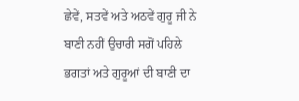ਛੇਵੇਂ, ਸਤਵੇਂ ਅਤੇ ਅਠਵੇਂ ਗੁਰੂ ਜੀ ਨੇ ਬਾਣੀ ਨਹੀਂ ਉਚਾਰੀ ਸਗੋਂ ਪਹਿਲੇ ਭਗਤਾਂ ਅਤੇ ਗੁਰੂਆਂ ਦੀ ਬਾਣੀ ਦਾ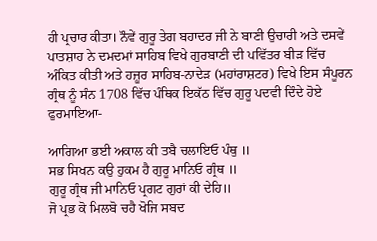ਹੀ ਪ੍ਰਚਾਰ ਕੀਤਾ। ਨੌਵੇਂ ਗੁਰੂ ਤੇਗ ਬਹਾਦਰ ਜੀ ਨੇ ਬਾਣੀ ਉਚਾਰੀ ਅਤੇ ਦਸਵੇਂ ਪਾਤਸ਼ਾਹ ਨੇ ਦਮਦਮਾਂ ਸਾਹਿਬ ਵਿਖੇ ਗੁਰਬਾਣੀ ਦੀ ਪਵਿੱਤਰ ਬੀੜ ਵਿੱਚ ਅੰਕਿਤ ਕੀਤੀ ਅਤੇ ਹਜ਼ੂਰ ਸਾਹਿਬ-ਨਾਦੇੜ (ਮਹਾਂਰਾਸ਼ਟਰ) ਵਿਖੇ ਇਸ ਸੰਪੂਰਨ ਗ੍ਰੰਥ ਨੂੰ ਸੰਨ 1708 ਵਿੱਚ ਪੰਥਿਕ ਇਕੱਠ ਵਿੱਚ ਗੁਰੂ ਪਦਵੀ ਦਿੰਦੇ ਹੋਏ ਫੁਰਮਾਇਆ-

ਆਗਿਆ ਭਈ ਅਕਾਲ ਕੀ ਤਬੈ ਚਲਾਇਓ ਪੰਥੁ ॥
ਸਭ ਸਿਖਨ ਕਉ ਹੁਕਮ ਹੈ ਗੁਰੂ ਮਾਨਿਓ ਗ੍ਰੰਥ ॥
ਗੁਰੂ ਗ੍ਰੰਥ ਜੀ ਮਾਨਿਓ ਪ੍ਰਗਟ ਗੁਰਾਂ ਕੀ ਦੇਹਿ॥
ਜੋ ਪ੍ਰਭ ਕੋ ਮਿਲਬੋ ਚਹੈ ਖੋਜਿ ਸਬਦ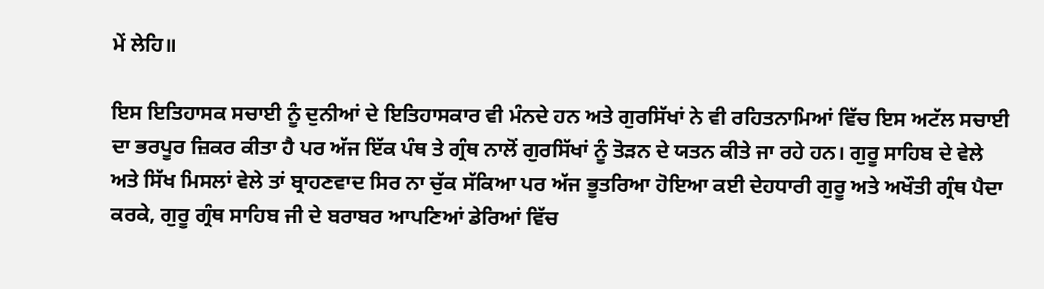ਮੇਂ ਲੇਹਿ॥

ਇਸ ਇਤਿਹਾਸਕ ਸਚਾਈ ਨੂੰ ਦੁਨੀਆਂ ਦੇ ਇਤਿਹਾਸਕਾਰ ਵੀ ਮੰਨਦੇ ਹਨ ਅਤੇ ਗੁਰਸਿੱਖਾਂ ਨੇ ਵੀ ਰਹਿਤਨਾਮਿਆਂ ਵਿੱਚ ਇਸ ਅਟੱਲ ਸਚਾਈ ਦਾ ਭਰਪੂਰ ਜ਼ਿਕਰ ਕੀਤਾ ਹੈ ਪਰ ਅੱਜ ਇੱਕ ਪੰਥ ਤੇ ਗ੍ਰੰਥ ਨਾਲੋਂ ਗੁਰਸਿੱਖਾਂ ਨੂੰ ਤੋੜਨ ਦੇ ਯਤਨ ਕੀਤੇ ਜਾ ਰਹੇ ਹਨ। ਗੁਰੂ ਸਾਹਿਬ ਦੇ ਵੇਲੇ ਅਤੇ ਸਿੱਖ ਮਿਸਲਾਂ ਵੇਲੇ ਤਾਂ ਬ੍ਰਾਹਣਵਾਦ ਸਿਰ ਨਾ ਚੁੱਕ ਸੱਕਿਆ ਪਰ ਅੱਜ ਭੂਤਰਿਆ ਹੋਇਆ ਕਈ ਦੇਹਧਾਰੀ ਗੁਰੂ ਅਤੇ ਅਖੌਤੀ ਗ੍ਰੰਥ ਪੈਦਾ ਕਰਕੇ, ਗੁਰੂ ਗ੍ਰੰਥ ਸਾਹਿਬ ਜੀ ਦੇ ਬਰਾਬਰ ਆਪਣਿਆਂ ਡੇਰਿਆਂ ਵਿੱਚ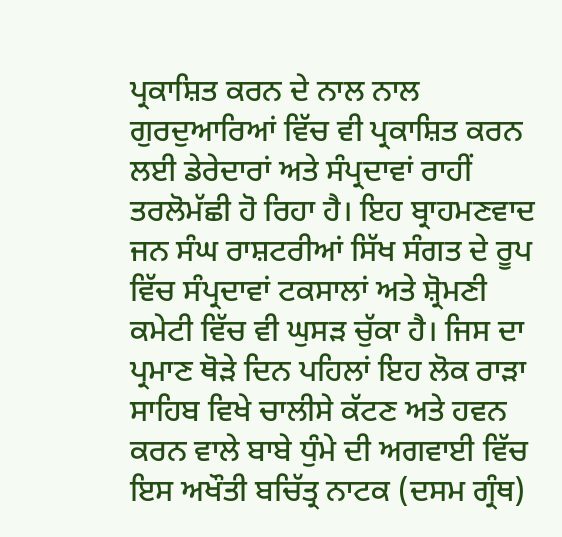ਪ੍ਰਕਾਸ਼ਿਤ ਕਰਨ ਦੇ ਨਾਲ ਨਾਲ ਗੁਰਦੁਆਰਿਆਂ ਵਿੱਚ ਵੀ ਪ੍ਰਕਾਸ਼ਿਤ ਕਰਨ ਲਈ ਡੇਰੇਦਾਰਾਂ ਅਤੇ ਸੰਪ੍ਰਦਾਵਾਂ ਰਾਹੀਂ ਤਰਲੋਮੱਛੀ ਹੋ ਰਿਹਾ ਹੈ। ਇਹ ਬ੍ਰਾਹਮਣਵਾਦ ਜਨ ਸੰਘ ਰਾਸ਼ਟਰੀਆਂ ਸਿੱਖ ਸੰਗਤ ਦੇ ਰੂਪ ਵਿੱਚ ਸੰਪ੍ਰਦਾਵਾਂ ਟਕਸਾਲਾਂ ਅਤੇ ਸ਼੍ਰੋਮਣੀ ਕਮੇਟੀ ਵਿੱਚ ਵੀ ਘੁਸੜ ਚੁੱਕਾ ਹੈ। ਜਿਸ ਦਾ ਪ੍ਰਮਾਣ ਥੋੜੇ ਦਿਨ ਪਹਿਲਾਂ ਇਹ ਲੋਕ ਰਾੜਾ ਸਾਹਿਬ ਵਿਖੇ ਚਾਲੀਸੇ ਕੱਟਣ ਅਤੇ ਹਵਨ ਕਰਨ ਵਾਲੇ ਬਾਬੇ ਧੁੰਮੇ ਦੀ ਅਗਵਾਈ ਵਿੱਚ ਇਸ ਅਖੌਤੀ ਬਚਿੱਤ੍ਰ ਨਾਟਕ (ਦਸਮ ਗ੍ਰੰਥ)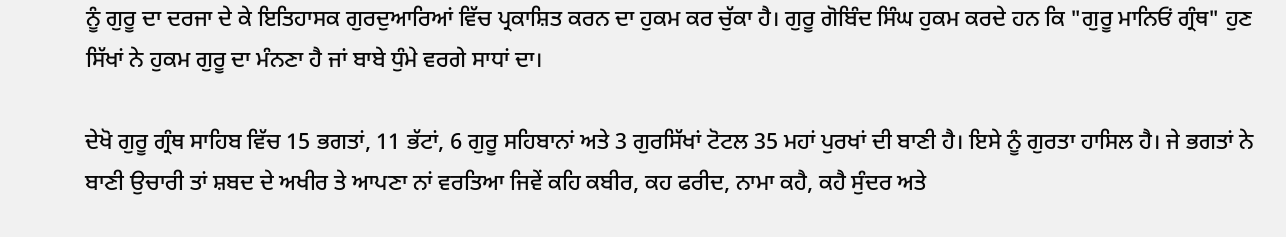ਨੂੰ ਗੁਰੂ ਦਾ ਦਰਜਾ ਦੇ ਕੇ ਇਤਿਹਾਸਕ ਗੁਰਦੁਆਰਿਆਂ ਵਿੱਚ ਪ੍ਰਕਾਸ਼ਿਤ ਕਰਨ ਦਾ ਹੁਕਮ ਕਰ ਚੁੱਕਾ ਹੈ। ਗੁਰੂ ਗੋਬਿੰਦ ਸਿੰਘ ਹੁਕਮ ਕਰਦੇ ਹਨ ਕਿ "ਗੁਰੂ ਮਾਨਿਓਂ ਗ੍ਰੰਥ" ਹੁਣ ਸਿੱਖਾਂ ਨੇ ਹੁਕਮ ਗੁਰੂ ਦਾ ਮੰਨਣਾ ਹੈ ਜਾਂ ਬਾਬੇ ਧੁੰਮੇ ਵਰਗੇ ਸਾਧਾਂ ਦਾ।

ਦੇਖੋ ਗੁਰੂ ਗ੍ਰੰਥ ਸਾਹਿਬ ਵਿੱਚ 15 ਭਗਤਾਂ, 11 ਭੱਟਾਂ, 6 ਗੁਰੂ ਸਹਿਬਾਨਾਂ ਅਤੇ 3 ਗੁਰਸਿੱਖਾਂ ਟੋਟਲ 35 ਮਹਾਂ ਪੁਰਖਾਂ ਦੀ ਬਾਣੀ ਹੈ। ਇਸੇ ਨੂੰ ਗੁਰਤਾ ਹਾਸਿਲ ਹੈ। ਜੇ ਭਗਤਾਂ ਨੇ ਬਾਣੀ ਉਚਾਰੀ ਤਾਂ ਸ਼ਬਦ ਦੇ ਅਖੀਰ ਤੇ ਆਪਣਾ ਨਾਂ ਵਰਤਿਆ ਜਿਵੇਂ ਕਹਿ ਕਬੀਰ, ਕਹ ਫਰੀਦ, ਨਾਮਾ ਕਹੈ, ਕਹੈ ਸੁੰਦਰ ਅਤੇ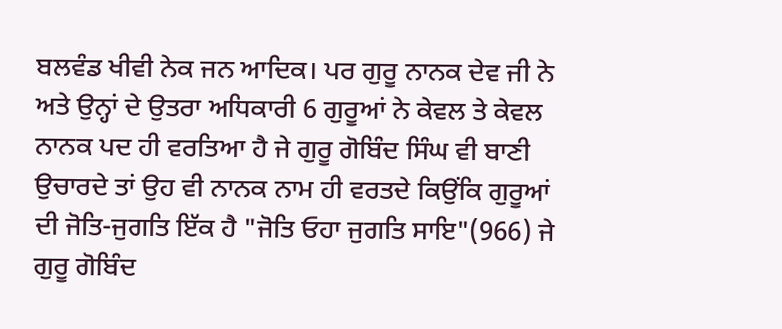ਬਲਵੰਡ ਖੀਵੀ ਨੇਕ ਜਨ ਆਦਿਕ। ਪਰ ਗੁਰੂ ਨਾਨਕ ਦੇਵ ਜੀ ਨੇ ਅਤੇ ਉਨ੍ਹਾਂ ਦੇ ਉਤਰਾ ਅਧਿਕਾਰੀ 6 ਗੁਰੂਆਂ ਨੇ ਕੇਵਲ ਤੇ ਕੇਵਲ ਨਾਨਕ ਪਦ ਹੀ ਵਰਤਿਆ ਹੈ ਜੇ ਗੁਰੂ ਗੋਬਿੰਦ ਸਿੰਘ ਵੀ ਬਾਣੀ ਉਚਾਰਦੇ ਤਾਂ ਉਹ ਵੀ ਨਾਨਕ ਨਾਮ ਹੀ ਵਰਤਦੇ ਕਿਉਂਕਿ ਗੁਰੂਆਂ ਦੀ ਜੋਤਿ-ਜੁਗਤਿ ਇੱਕ ਹੈ "ਜੋਤਿ ਓਹਾ ਜੁਗਤਿ ਸਾਇ"(966) ਜੇ ਗੁਰੂ ਗੋਬਿੰਦ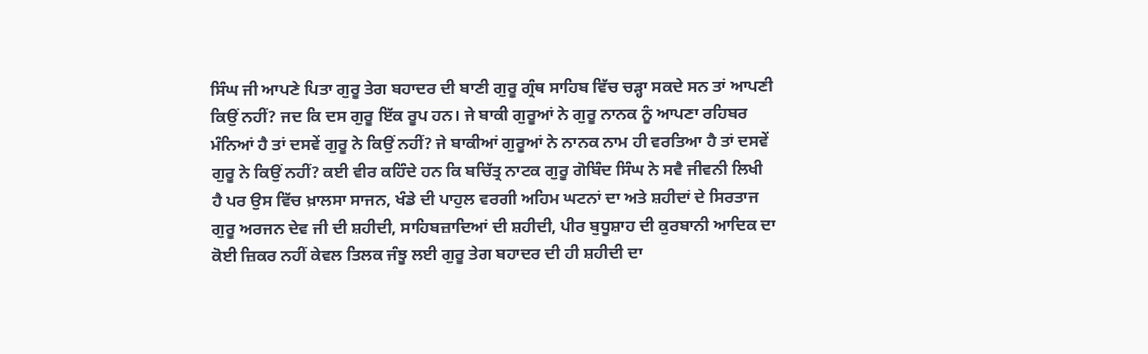ਸਿੰਘ ਜੀ ਆਪਣੇ ਪਿਤਾ ਗੁਰੂ ਤੇਗ ਬਹਾਦਰ ਦੀ ਬਾਣੀ ਗੁਰੂ ਗ੍ਰੰਥ ਸਾਹਿਬ ਵਿੱਚ ਚੜ੍ਹਾ ਸਕਦੇ ਸਨ ਤਾਂ ਆਪਣੀ ਕਿਉਂ ਨਹੀਂ? ਜਦ ਕਿ ਦਸ ਗੁਰੂ ਇੱਕ ਰੂਪ ਹਨ। ਜੇ ਬਾਕੀ ਗੁਰੂਆਂ ਨੇ ਗੁਰੂ ਨਾਨਕ ਨੂੰ ਆਪਣਾ ਰਹਿਬਰ ਮੰਨਿਆਂ ਹੈ ਤਾਂ ਦਸਵੇਂ ਗੁਰੂ ਨੇ ਕਿਉਂ ਨਹੀਂ? ਜੇ ਬਾਕੀਆਂ ਗੁਰੂਆਂ ਨੇ ਨਾਨਕ ਨਾਮ ਹੀ ਵਰਤਿਆ ਹੈ ਤਾਂ ਦਸਵੇਂ ਗੁਰੂ ਨੇ ਕਿਉਂ ਨਹੀਂ? ਕਈ ਵੀਰ ਕਹਿੰਦੇ ਹਨ ਕਿ ਬਚਿੱਤ੍ਰ ਨਾਟਕ ਗੁਰੂ ਗੋਬਿੰਦ ਸਿੰਘ ਨੇ ਸਵੈ ਜੀਵਨੀ ਲਿਖੀ ਹੈ ਪਰ ਉਸ ਵਿੱਚ ਖ਼ਾਲਸਾ ਸਾਜਨ, ਖੰਡੇ ਦੀ ਪਾਹੁਲ ਵਰਗੀ ਅਹਿਮ ਘਟਨਾਂ ਦਾ ਅਤੇ ਸ਼ਹੀਦਾਂ ਦੇ ਸਿਰਤਾਜ ਗੁਰੂ ਅਰਜਨ ਦੇਵ ਜੀ ਦੀ ਸ਼ਹੀਦੀ, ਸਾਹਿਬਜ਼ਾਦਿਆਂ ਦੀ ਸ਼ਹੀਦੀ, ਪੀਰ ਬੁਧੂਸ਼ਾਹ ਦੀ ਕੁਰਬਾਨੀ ਆਦਿਕ ਦਾ ਕੋਈ ਜ਼ਿਕਰ ਨਹੀਂ ਕੇਵਲ ਤਿਲਕ ਜੰਝੂ ਲਈ ਗੁਰੂ ਤੇਗ ਬਹਾਦਰ ਦੀ ਹੀ ਸ਼ਹੀਦੀ ਦਾ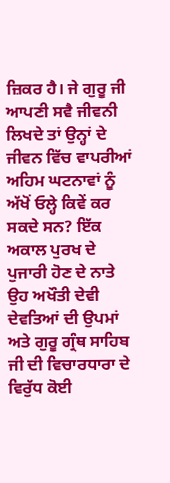ਜ਼ਿਕਰ ਹੈ। ਜੇ ਗੁਰੂ ਜੀ ਆਪਣੀ ਸਵੈ ਜੀਵਨੀ ਲਿਖਦੇ ਤਾਂ ਉਨ੍ਹਾਂ ਦੇ ਜੀਵਨ ਵਿੱਚ ਵਾਪਰੀਆਂ ਅਹਿਮ ਘਟਨਾਵਾਂ ਨੂੰ ਅੱਖੋਂ ਓਲ੍ਹੇ ਕਿਵੇਂ ਕਰ ਸਕਦੇ ਸਨ? ਇੱਕ ਅਕਾਲ ਪੁਰਖ ਦੇ ਪੁਜਾਰੀ ਹੋਣ ਦੇ ਨਾਤੇ ਉਹ ਅਖੌਤੀ ਦੇਵੀ ਦੇਵਤਿਆਂ ਦੀ ਉਪਮਾਂ ਅਤੇ ਗੁਰੂ ਗ੍ਰੰਥ ਸਾਹਿਬ ਜੀ ਦੀ ਵਿਚਾਰਧਾਰਾ ਦੇ ਵਿਰੁੱਧ ਕੋਈ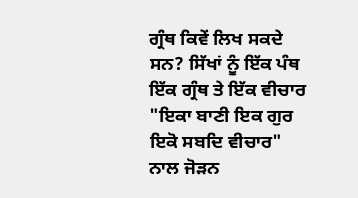ਗ੍ਰੰਥ ਕਿਵੇਂ ਲਿਖ ਸਕਦੇ ਸਨ? ਸਿੱਖਾਂ ਨੂੰ ਇੱਕ ਪੰਥ ਇੱਕ ਗ੍ਰੰਥ ਤੇ ਇੱਕ ਵੀਚਾਰ "ਇਕਾ ਬਾਣੀ ਇਕ ਗੁਰ ਇਕੋ ਸਬਦਿ ਵੀਚਾਰ" ਨਾਲ ਜੋੜਨ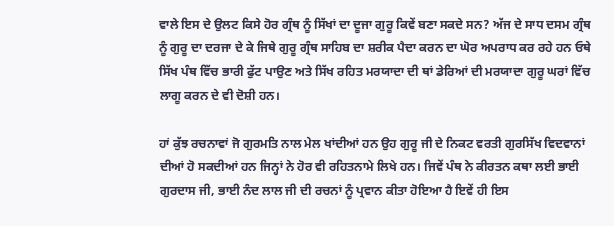ਵਾਲੇ ਇਸ ਦੇ ਉਲਟ ਕਿਸੇ ਹੋਰ ਗ੍ਰੰਥ ਨੂੰ ਸਿੱਖਾਂ ਦਾ ਦੂਜਾ ਗੁਰੂ ਕਿਵੇਂ ਬਣਾ ਸਕਦੇ ਸਨ? ਅੱਜ ਦੇ ਸਾਧ ਦਸਮ ਗ੍ਰੰਥ ਨੂੰ ਗੁਰੂ ਦਾ ਦਰਜਾ ਦੇ ਕੇ ਜਿਥੇ ਗੁਰੂ ਗ੍ਰੰਥ ਸਾਹਿਬ ਦਾ ਸ਼ਰੀਕ ਪੈਦਾ ਕਰਨ ਦਾ ਘੋਰ ਅਪਰਾਧ ਕਰ ਰਹੇ ਹਨ ਓਥੇ ਸਿੱਖ ਪੰਥ ਵਿੱਚ ਭਾਰੀ ਫੁੱਟ ਪਾਉਣ ਅਤੇ ਸਿੱਖ ਰਹਿਤ ਮਰਯਾਦਾ ਦੀ ਥਾਂ ਡੇਰਿਆਂ ਦੀ ਮਰਯਾਦਾ ਗੁਰੂ ਘਰਾਂ ਵਿੱਚ ਲਾਗੂ ਕਰਨ ਦੇ ਵੀ ਦੋਸ਼ੀ ਹਨ।

ਹਾਂ ਕੁੱਝ ਰਚਨਾਵਾਂ ਜੋ ਗੁਰਮਤਿ ਨਾਲ ਮੇਲ ਖਾਂਦੀਆਂ ਹਨ ਉਹ ਗੁਰੂ ਜੀ ਦੇ ਨਿਕਟ ਵਰਤੀ ਗੁਰਸਿੱਖ ਵਿਦਵਾਨਾਂ ਦੀਆਂ ਹੋ ਸਕਦੀਆਂ ਹਨ ਜਿਨ੍ਹਾਂ ਨੇ ਹੋਰ ਵੀ ਰਹਿਤਨਾਮੇ ਲਿਖੇ ਹਨ। ਜਿਵੇਂ ਪੰਥ ਨੇ ਕੀਰਤਨ ਕਥਾ ਲਈ ਭਾਈ ਗੁਰਦਾਸ ਜੀ, ਭਾਈ ਨੰਦ ਲਾਲ ਜੀ ਦੀ ਰਚਨਾਂ ਨੂੰ ਪ੍ਰਵਾਨ ਕੀਤਾ ਹੋਇਆ ਹੈ ਇਵੇਂ ਹੀ ਇਸ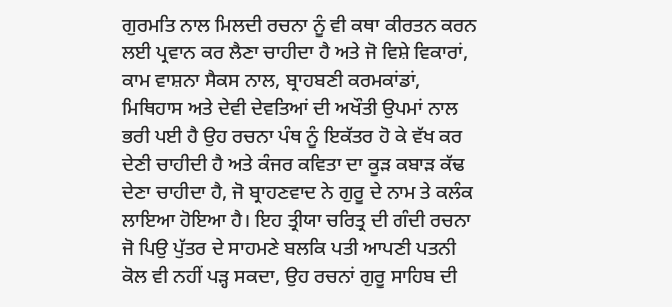ਗੁਰਮਤਿ ਨਾਲ ਮਿਲਦੀ ਰਚਨਾ ਨੂੰ ਵੀ ਕਥਾ ਕੀਰਤਨ ਕਰਨ ਲਈ ਪ੍ਰਵਾਨ ਕਰ ਲੈਣਾ ਚਾਹੀਦਾ ਹੈ ਅਤੇ ਜੋ ਵਿਸ਼ੇ ਵਿਕਾਰਾਂ, ਕਾਮ ਵਾਸ਼ਨਾ ਸੈਕਸ ਨਾਲ, ਬ੍ਰਾਹਬਣੀ ਕਰਮਕਾਂਡਾਂ, ਮਿਥਿਹਾਸ ਅਤੇ ਦੇਵੀ ਦੇਵਤਿਆਂ ਦੀ ਅਖੌਤੀ ਉਪਮਾਂ ਨਾਲ ਭਰੀ ਪਈ ਹੈ ਉਹ ਰਚਨਾ ਪੰਥ ਨੂੰ ਇਕੱਤਰ ਹੋ ਕੇ ਵੱਖ ਕਰ ਦੇਣੀ ਚਾਹੀਦੀ ਹੈ ਅਤੇ ਕੰਜਰ ਕਵਿਤਾ ਦਾ ਕੂੜ ਕਬਾੜ ਕੱਢ ਦੇਣਾ ਚਾਹੀਦਾ ਹੈ, ਜੋ ਬ੍ਰਾਹਣਵਾਦ ਨੇ ਗੁਰੂ ਦੇ ਨਾਮ ਤੇ ਕਲੰਕ ਲਾਇਆ ਹੋਇਆ ਹੈ। ਇਹ ਤ੍ਰੀਯਾ ਚਰਿਤ੍ਰ ਦੀ ਗੰਦੀ ਰਚਨਾ ਜੋ ਪਿਉ ਪੁੱਤਰ ਦੇ ਸਾਹਮਣੇ ਬਲਕਿ ਪਤੀ ਆਪਣੀ ਪਤਨੀ ਕੋਲ ਵੀ ਨਹੀਂ ਪੜ੍ਹ ਸਕਦਾ, ਉਹ ਰਚਨਾਂ ਗੁਰੂ ਸਾਹਿਬ ਦੀ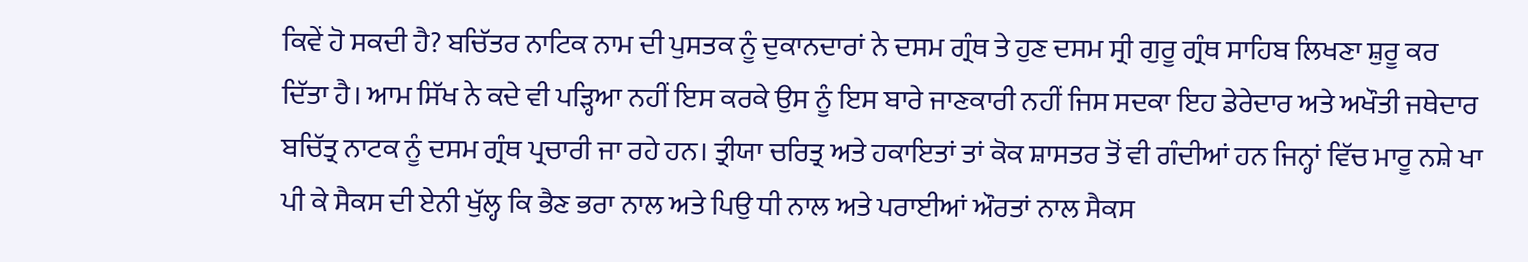ਕਿਵੇਂ ਹੋ ਸਕਦੀ ਹੈ? ਬਚਿੱਤਰ ਨਾਟਿਕ ਨਾਮ ਦੀ ਪੁਸਤਕ ਨੂੰ ਦੁਕਾਨਦਾਰਾਂ ਨੇ ਦਸਮ ਗ੍ਰੰਥ ਤੇ ਹੁਣ ਦਸਮ ਸ੍ਰੀ ਗੁਰੂ ਗ੍ਰੰਥ ਸਾਹਿਬ ਲਿਖਣਾ ਸ਼ੁਰੂ ਕਰ ਦਿੱਤਾ ਹੈ। ਆਮ ਸਿੱਖ ਨੇ ਕਦੇ ਵੀ ਪੜ੍ਹਿਆ ਨਹੀਂ ਇਸ ਕਰਕੇ ਉਸ ਨੂੰ ਇਸ ਬਾਰੇ ਜਾਣਕਾਰੀ ਨਹੀਂ ਜਿਸ ਸਦਕਾ ਇਹ ਡੇਰੇਦਾਰ ਅਤੇ ਅਖੌਤੀ ਜਥੇਦਾਰ ਬਚਿੱਤ੍ਰ ਨਾਟਕ ਨੂੰ ਦਸਮ ਗ੍ਰੰਥ ਪ੍ਰਚਾਰੀ ਜਾ ਰਹੇ ਹਨ। ਤ੍ਰੀਯਾ ਚਰਿਤ੍ਰ ਅਤੇ ਹਕਾਇਤਾਂ ਤਾਂ ਕੋਕ ਸ਼ਾਸਤਰ ਤੋਂ ਵੀ ਗੰਦੀਆਂ ਹਨ ਜਿਨ੍ਹਾਂ ਵਿੱਚ ਮਾਰੂ ਨਸ਼ੇ ਖਾ ਪੀ ਕੇ ਸੈਕਸ ਦੀ ਏਨੀ ਖੁੱਲ੍ਹ ਕਿ ਭੈਣ ਭਰਾ ਨਾਲ ਅਤੇ ਪਿਉ ਧੀ ਨਾਲ ਅਤੇ ਪਰਾਈਆਂ ਔਰਤਾਂ ਨਾਲ ਸੈਕਸ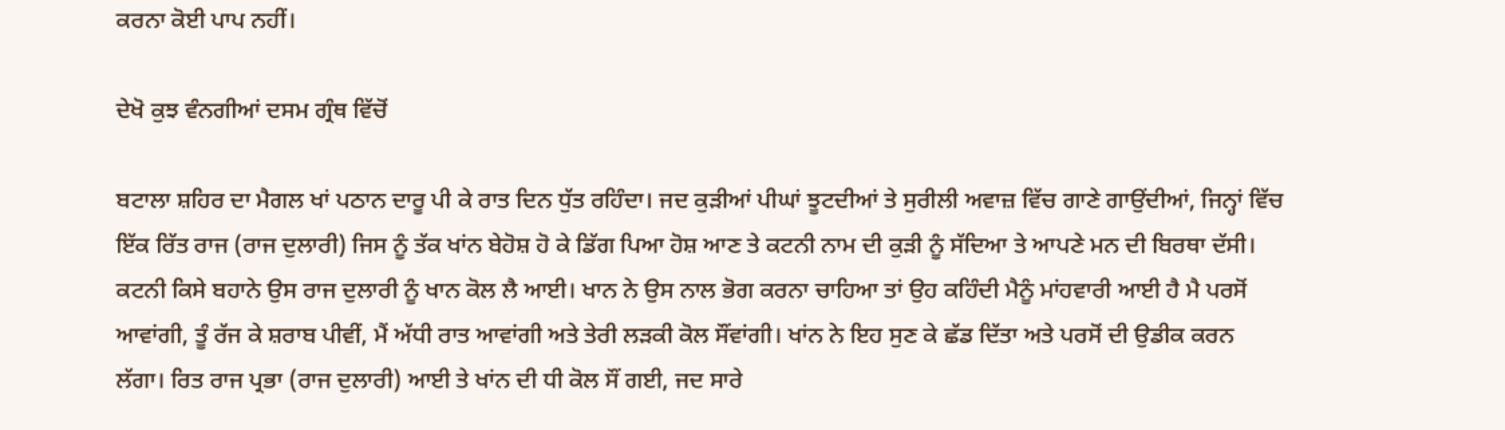ਕਰਨਾ ਕੋਈ ਪਾਪ ਨਹੀਂ।

ਦੇਖੋ ਕੁਝ ਵੰਨਗੀਆਂ ਦਸਮ ਗ੍ਰੰਥ ਵਿੱਚੋਂ

ਬਟਾਲਾ ਸ਼ਹਿਰ ਦਾ ਮੈਗਲ ਖਾਂ ਪਠਾਨ ਦਾਰੂ ਪੀ ਕੇ ਰਾਤ ਦਿਨ ਧੁੱਤ ਰਹਿੰਦਾ। ਜਦ ਕੁੜੀਆਂ ਪੀਘਾਂ ਝੂਟਦੀਆਂ ਤੇ ਸੁਰੀਲੀ ਅਵਾਜ਼ ਵਿੱਚ ਗਾਣੇ ਗਾਉਂਦੀਆਂ, ਜਿਨ੍ਹਾਂ ਵਿੱਚ ਇੱਕ ਰਿੱਤ ਰਾਜ (ਰਾਜ ਦੁਲਾਰੀ) ਜਿਸ ਨੂੰ ਤੱਕ ਖਾਂਨ ਬੇਹੋਸ਼ ਹੋ ਕੇ ਡਿੱਗ ਪਿਆ ਹੋਸ਼ ਆਣ ਤੇ ਕਟਨੀ ਨਾਮ ਦੀ ਕੁੜੀ ਨੂੰ ਸੱਦਿਆ ਤੇ ਆਪਣੇ ਮਨ ਦੀ ਬਿਰਥਾ ਦੱਸੀ। ਕਟਨੀ ਕਿਸੇ ਬਹਾਨੇ ਉਸ ਰਾਜ ਦੁਲਾਰੀ ਨੂੰ ਖਾਨ ਕੋਲ ਲੈ ਆਈ। ਖਾਨ ਨੇ ਉਸ ਨਾਲ ਭੋਗ ਕਰਨਾ ਚਾਹਿਆ ਤਾਂ ਉਹ ਕਹਿੰਦੀ ਮੈਨੂੰ ਮਾਂਹਵਾਰੀ ਆਈ ਹੈ ਮੈ ਪਰਸੋਂ ਆਵਾਂਗੀ, ਤੂੰ ਰੱਜ ਕੇ ਸ਼ਰਾਬ ਪੀਵੀਂ, ਮੈਂ ਅੱਧੀ ਰਾਤ ਆਵਾਂਗੀ ਅਤੇ ਤੇਰੀ ਲੜਕੀ ਕੋਲ ਸੌਂਵਾਂਗੀ। ਖਾਂਨ ਨੇ ਇਹ ਸੁਣ ਕੇ ਛੱਡ ਦਿੱਤਾ ਅਤੇ ਪਰਸੋਂ ਦੀ ਉਡੀਕ ਕਰਨ ਲੱਗਾ। ਰਿਤ ਰਾਜ ਪ੍ਰਭਾ (ਰਾਜ ਦੁਲਾਰੀ) ਆਈ ਤੇ ਖਾਂਨ ਦੀ ਧੀ ਕੋਲ ਸੌਂ ਗਈ, ਜਦ ਸਾਰੇ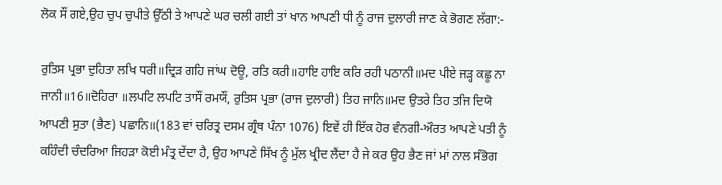ਲੋਕ ਸੌਂ ਗਏ,ਉਹ ਚੁਪ ਚੁਪੀਤੇ ਉੱਠੀ ਤੇ ਆਪਣੇ ਘਰ ਚਲੀ ਗਈ ਤਾਂ ਖਾਨ ਆਪਣੀ ਧੀ ਨੂੰ ਰਾਜ ਦੁਲਾਰੀ ਜਾਣ ਕੇ ਭੋਗਣ ਲੱਗਾ:-

ਰੁਤਿਸ ਪ੍ਰਭਾ ਦੁਹਿਤਾ ਲਖਿ ਧਰੀ॥ਦ੍ਰਿੜ ਗਹਿ ਜਾਂਘ ਦੋਊ, ਰਤਿ ਕਰੀ॥ਹਾਇ ਹਾਇ ਕਰਿ ਰਹੀ ਪਠਾਨੀ॥ਮਦ ਪੀਏ ਜੜ੍ਹ ਕਛੂ ਨਾ ਜਾਨੀ॥16॥ਦੋਹਿਰਾ ॥ਲਪਟਿ ਲਪਟਿ ਤਾਸੌਂ ਰਮਯੌਂ, ਰੁਤਿਸ ਪ੍ਰਭਾ (ਰਾਜ ਦੁਲਾਰੀ) ਤਿਹ ਜਾਨਿ॥ਮਦ ਉਤਰੇ ਤਿਹ ਤਜਿ ਦਿਯੋ ਆਪਣੀ ਸੁਤਾ (ਭੈਣ) ਪਛਾਨਿ॥(183 ਵਾਂ ਚਰਿਤ੍ਰ ਦਸਮ ਗ੍ਰੰਥ ਪੰਨਾ 1076) ਇਵੇਂ ਹੀ ਇੱਕ ਹੋਰ ਵੰਨਗੀ-ਔਰਤ ਆਪਣੇ ਪਤੀ ਨੂੰ ਕਹਿੰਦੀ ਚੰਦਰਿਆ ਜਿਹੜਾ ਕੋਈ ਮੰਤ੍ਰ ਦੇਂਦਾ ਹੈ, ਉਹ ਆਪਣੇ ਸਿੱਖ ਨੂੰ ਮੁੱਲ ਖ੍ਰੀਦ ਲੈਂਦਾ ਹੈ ਜੇ ਕਰ ਉਹ ਭੈਣ ਜਾਂ ਮਾਂ ਨਾਲ ਸੰਭੋਗ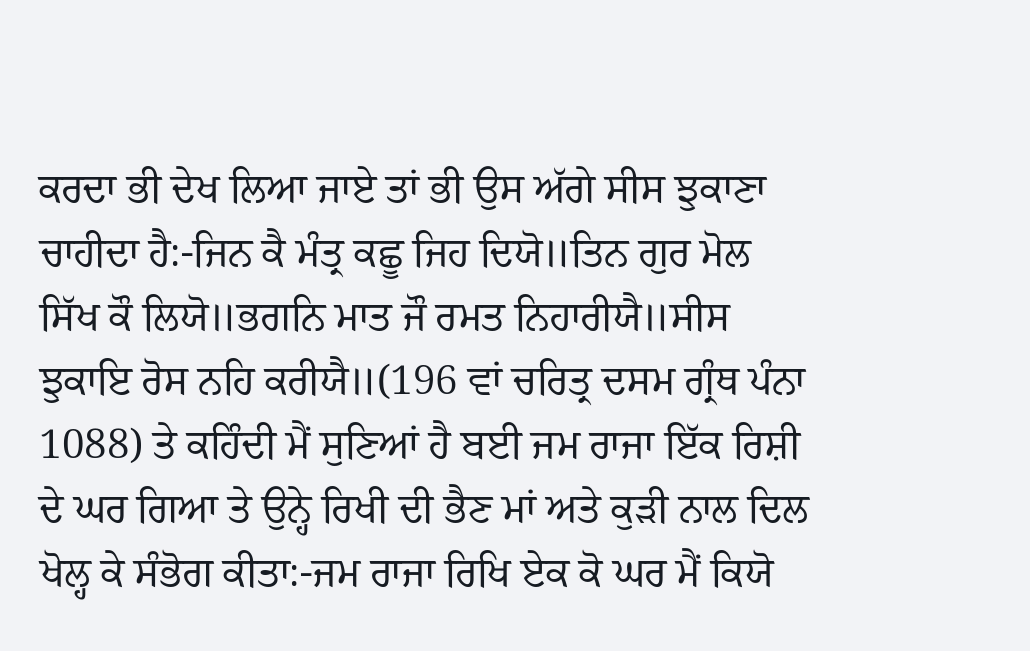ਕਰਦਾ ਭੀ ਦੇਖ ਲਿਆ ਜਾਏ ਤਾਂ ਭੀ ਉਸ ਅੱਗੇ ਸੀਸ ਝੁਕਾਣਾ ਚਾਹੀਦਾ ਹੈ:-ਜਿਨ ਕੈ ਮੰਤ੍ਰ ਕਛੂ ਜਿਹ ਦਿਯੋ॥ਤਿਨ ਗੁਰ ਮੋਲ ਸਿੱਖ ਕੌ ਲਿਯੋ॥ਭਗਨਿ ਮਾਤ ਜੌ ਰਮਤ ਨਿਹਾਰੀਯੈ॥ਸੀਸ ਝੁਕਾਇ ਰੋਸ ਨਹਿ ਕਰੀਯੈ॥(196 ਵਾਂ ਚਰਿਤ੍ਰ ਦਸਮ ਗ੍ਰੰਥ ਪੰਨਾ 1088) ਤੇ ਕਹਿੰਦੀ ਮੈਂ ਸੁਣਿਆਂ ਹੈ ਬਈ ਜਮ ਰਾਜਾ ਇੱਕ ਰਿਸ਼ੀ ਦੇ ਘਰ ਗਿਆ ਤੇ ਉਨ੍ਹੇ ਰਿਖੀ ਦੀ ਭੈਣ ਮਾਂ ਅਤੇ ਕੁੜੀ ਨਾਲ ਦਿਲ ਖੋਲ੍ਹ ਕੇ ਸੰਭੋਗ ਕੀਤਾ:-ਜਮ ਰਾਜਾ ਰਿਖਿ ਏਕ ਕੋ ਘਰ ਮੈਂ ਕਿਯੋ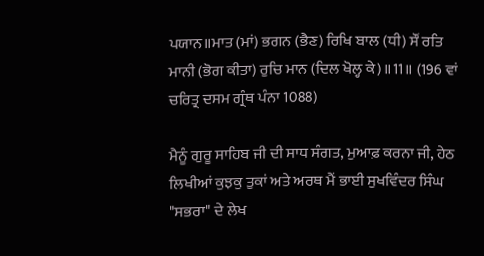ਪਯਾਨ॥ਮਾਤ (ਮਾਂ) ਭਗਨ (ਭੈਣ) ਰਿਖਿ ਬਾਲ (ਧੀ) ਸੌਂ ਰਤਿ ਮਾਨੀ (ਭੋਗ ਕੀਤਾ) ਰੁਚਿ ਮਾਨ (ਦਿਲ ਖੋਲ੍ਹ ਕੇ)॥11॥ (196 ਵਾਂ ਚਰਿਤ੍ਰ ਦਸਮ ਗ੍ਰੰਥ ਪੰਨਾ 1088)

ਮੈਨੂੰ ਗੁਰੂ ਸਾਹਿਬ ਜੀ ਦੀ ਸਾਧ ਸੰਗਤ, ਮੁਆਫ਼ ਕਰਨਾ ਜੀ, ਹੇਠ ਲਿਖੀਆਂ ਕੁਝਕੁ ਤੁਕਾਂ ਅਤੇ ਅਰਥ ਮੈਂ ਭਾਈ ਸੁਖਵਿੰਦਰ ਸਿੰਘ "ਸਭਰਾ" ਦੇ ਲੇਖ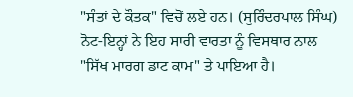"ਸੰਤਾਂ ਦੇ ਕੌਤਕ" ਵਿਚੋਂ ਲਏ ਹਨ। (ਸੁਰਿੰਦਰਪਾਲ ਸਿੰਘ) ਨੋਟ-ਇਨ੍ਹਾਂ ਨੇ ਇਹ ਸਾਰੀ ਵਾਰਤਾ ਨੂੰ ਵਿਸਥਾਰ ਨਾਲ "ਸਿੱਖ ਮਾਰਗ ਡਾਟ ਕਾਮ" ਤੇ ਪਾਇਆ ਹੈ।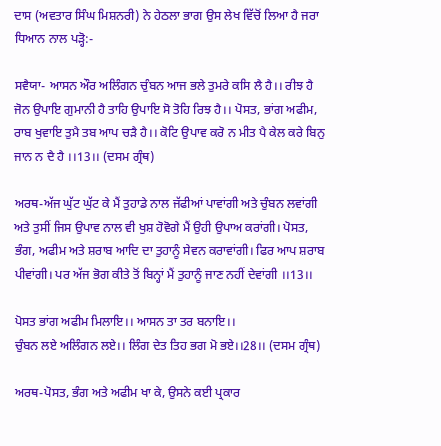ਦਾਸ (ਅਵਤਾਰ ਸਿੰਘ ਮਿਸ਼ਨਰੀ) ਨੇ ਹੇਠਲਾ ਭਾਗ ਉਸ ਲੇਖ ਵਿੱਚੋਂ ਲਿਆ ਹੈ ਜਰਾ ਧਿਆਨ ਨਾਲ ਪੜ੍ਹੋ:-

ਸਵੈਯਾ- ਆਸਨ ਔਰ ਅਲਿੰਗਨ ਚੁੰਬਨ ਆਜ ਭਲੇ ਤੁਮਰੇ ਕਸਿ ਲੈ ਹੈ।। ਰੀਝ ਹੈ ਜੋਨ ਉਪਾਇ ਗੁਮਾਨੀ ਹੈ ਤਾਹਿ ਉਪਾਇ ਸੋ ਤੋਹਿ ਰਿਝ ਹੈ।। ਪੋਸਤ, ਭਾਂਗ ਅਫੀਮ, ਰਾਬ ਖੁਵਾਇ ਤੁਮੈ ਤਬ ਆਪ ਚੜੈ ਹੈ।। ਕੋਟਿ ਉਪਾਵ ਕਰੋ ਨ ਮੀਤ ਪੈ ਕੇਲ ਕਰੇ ਬਿਨੁ ਜਾਨ ਨ ਦੈ ਹੈ ।।13।। (ਦਸਮ ਗ੍ਰੰਥ)

ਅਰਥ-ਅੱਜ ਘੁੱਟ ਘੁੱਟ ਕੇ ਮੈਂ ਤੁਹਾਡੇ ਨਾਲ ਜੱਫੀਆਂ ਪਾਵਾਂਗੀ ਅਤੇ ਚੁੰਬਨ ਲਵਾਂਗੀ ਅਤੇ ਤੁਸੀਂ ਜਿਸ ਉਪਾਵ ਨਾਲ ਵੀ ਖੁਸ਼ ਹੋਵੋਗੇ ਮੈਂ ਉਹੀ ਉਪਾਅ ਕਰਾਂਗੀ। ਪੋਸਤ, ਭੰਗ, ਅਫੀਮ ਅਤੇ ਸ਼ਰਾਬ ਆਦਿ ਦਾ ਤੁਹਾਨੂੰ ਸੇਵਨ ਕਰਾਵਾਂਗੀ। ਫਿਰ ਆਪ ਸ਼ਰਾਬ ਪੀਵਾਂਗੀ। ਪਰ ਅੱਜ ਭੋਗ ਕੀਤੇ ਤੋਂ ਬਿਨ੍ਹਾਂ ਮੈਂ ਤੁਹਾਨੂੰ ਜਾਣ ਨਹੀਂ ਦੇਵਾਂਗੀ ।।13।।

ਪੋਸਤ ਭਾਂਗ ਅਫੀਮ ਮਿਲਾਇ।। ਆਸਨ ਤਾ ਤਰ ਬਨਾਇ।।
ਚੁੰਬਨ ਲਏ ਅਲਿੰਗਨ ਲਏ।। ਲਿੰਗ ਦੇਤ ਤਿਹ ਭਗ ਮੋ ਭਏ।।28।। (ਦਸਮ ਗ੍ਰੰਥ)

ਅਰਥ-ਪੋਸਤ, ਭੰਗ ਅਤੇ ਅਫੀਮ ਖਾ ਕੇ, ਉਸਨੇ ਕਈ ਪ੍ਰਕਾਰ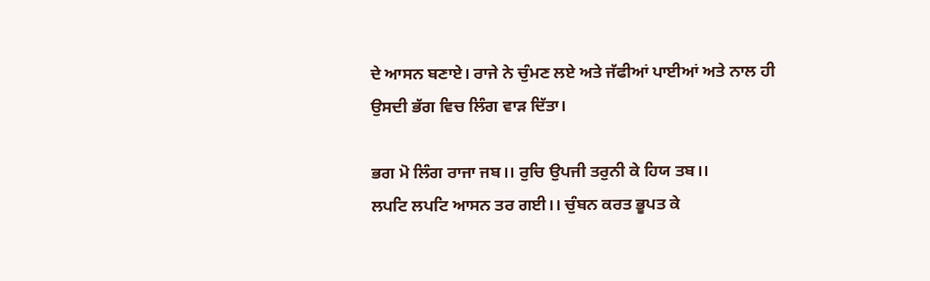ਦੇ ਆਸਨ ਬਣਾਏ। ਰਾਜੇ ਨੇ ਚੁੰਮਣ ਲਏ ਅਤੇ ਜੱਫੀਆਂ ਪਾਈਆਂ ਅਤੇ ਨਾਲ ਹੀ ਉਸਦੀ ਭੱਗ ਵਿਚ ਲਿੰਗ ਵਾੜ ਦਿੱਤਾ।

ਭਗ ਮੋ ਲਿੰਗ ਰਾਜਾ ਜਬ।। ਰੁਚਿ ਉਪਜੀ ਤਰੁਨੀ ਕੇ ਹਿਯ ਤਬ।।
ਲਪਟਿ ਲਪਟਿ ਆਸਨ ਤਰ ਗਈ।। ਚੁੰਬਨ ਕਰਤ ਭੂਪਤ ਕੇ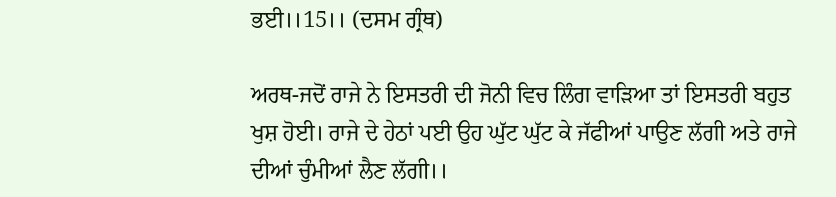ਭਈ।।15।। (ਦਸਮ ਗ੍ਰੰਥ)

ਅਰਥ-ਜਦੋਂ ਰਾਜੇ ਨੇ ਇਸਤਰੀ ਦੀ ਜੋਨੀ ਵਿਚ ਲਿੰਗ ਵਾੜਿਆ ਤਾਂ ਇਸਤਰੀ ਬਹੁਤ ਖੁਸ਼ ਹੋਈ। ਰਾਜੇ ਦੇ ਹੇਠਾਂ ਪਈ ਉਹ ਘੁੱਟ ਘੁੱਟ ਕੇ ਜੱਫੀਆਂ ਪਾਉਣ ਲੱਗੀ ਅਤੇ ਰਾਜੇ ਦੀਆਂ ਚੁੰਮੀਆਂ ਲੈਣ ਲੱਗੀ।।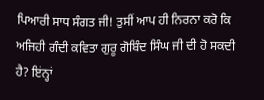ਪਿਆਰੀ ਸਾਧ ਸੰਗਤ ਜੀ! ਤੁਸੀਂ ਆਪ ਹੀ ਨਿਰਨਾ ਕਰੋ ਕਿ ਅਜਿਹੀ ਗੰਦੀ ਕਵਿਤਾ ਗੁਰੂ ਗੋਬਿੰਦ ਸਿੰਘ ਜੀ ਦੀ ਹੋ ਸਕਦੀ ਹੈ? ਇਂਨ੍ਹਾਂ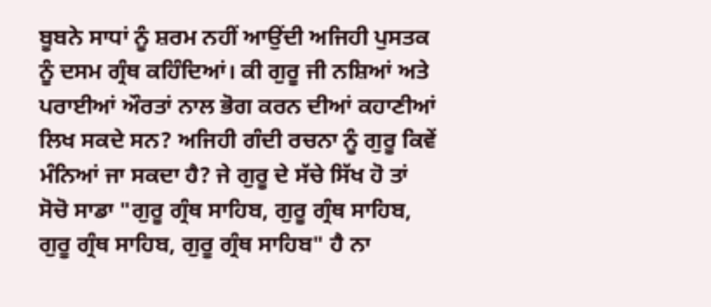ਬੂਬਨੇ ਸਾਧਾਂ ਨੂੰ ਸ਼ਰਮ ਨਹੀਂ ਆਉਂਦੀ ਅਜਿਹੀ ਪੁਸਤਕ ਨੂੰ ਦਸਮ ਗ੍ਰੰਥ ਕਹਿੰਦਿਆਂ। ਕੀ ਗੁਰੂ ਜੀ ਨਸ਼ਿਆਂ ਅਤੇ ਪਰਾਈਆਂ ਔਰਤਾਂ ਨਾਲ ਭੋਗ ਕਰਨ ਦੀਆਂ ਕਹਾਣੀਆਂ ਲਿਖ ਸਕਦੇ ਸਨ? ਅਜਿਹੀ ਗੰਦੀ ਰਚਨਾ ਨੂੰ ਗੁਰੂ ਕਿਵੇਂ ਮੰਨਿਆਂ ਜਾ ਸਕਦਾ ਹੈ? ਜੇ ਗੁਰੂ ਦੇ ਸੱਚੇ ਸਿੱਖ ਹੋ ਤਾਂ ਸੋਚੋ ਸਾਡਾ "ਗੁਰੂ ਗ੍ਰੰਥ ਸਾਹਿਬ, ਗੁਰੂ ਗ੍ਰੰਥ ਸਾਹਿਬ, ਗੁਰੂ ਗ੍ਰੰਥ ਸਾਹਿਬ, ਗੁਰੂ ਗ੍ਰੰਥ ਸਾਹਿਬ" ਹੈ ਨਾ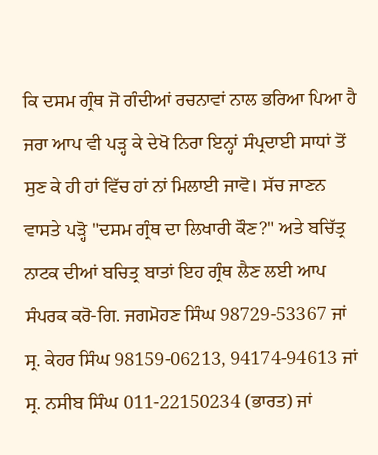ਕਿ ਦਸਮ ਗ੍ਰੰਥ ਜੋ ਗੰਦੀਆਂ ਰਚਨਾਵਾਂ ਨਾਲ ਭਰਿਆ ਪਿਆ ਹੈ ਜਰਾ ਆਪ ਵੀ ਪੜ੍ਹ ਕੇ ਦੇਖੋ ਨਿਰਾ ਇਨ੍ਹਾਂ ਸੰਪ੍ਰਦਾਈ ਸਾਧਾਂ ਤੋਂ ਸੁਣ ਕੇ ਹੀ ਹਾਂ ਵਿੱਚ ਹਾਂ ਨਾਂ ਮਿਲਾਈ ਜਾਵੋ। ਸੱਚ ਜਾਣਨ ਵਾਸਤੇ ਪੜ੍ਹੋ "ਦਸਮ ਗ੍ਰੰਥ ਦਾ ਲਿਖਾਰੀ ਕੌਣ?" ਅਤੇ ਬਚਿੱਤ੍ਰ ਨਾਟਕ ਦੀਆਂ ਬਚਿਤ੍ਰ ਬਾਤਾਂ ਇਹ ਗ੍ਰੰਥ ਲੈਣ ਲਈ ਆਪ ਸੰਪਰਕ ਕਰੋ-ਗਿ. ਜਗਮੋਹਣ ਸਿੰਘ 98729-53367 ਜਾਂ ਸ੍ਰ. ਕੇਹਰ ਸਿੰਘ 98159-06213, 94174-94613 ਜਾਂ ਸ੍ਰ. ਨਸੀਬ ਸਿੰਘ 011-22150234 (ਭਾਰਤ) ਜਾਂ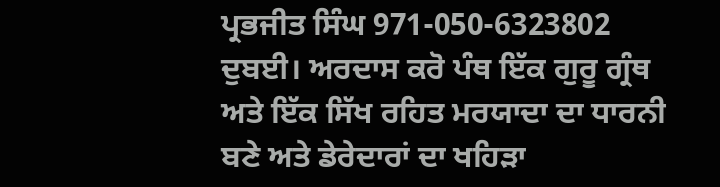ਪ੍ਰਭਜੀਤ ਸਿੰਘ 971-050-6323802 ਦੁਬਈ। ਅਰਦਾਸ ਕਰੋ ਪੰਥ ਇੱਕ ਗੁਰੂ ਗ੍ਰੰਥ ਅਤੇ ਇੱਕ ਸਿੱਖ ਰਹਿਤ ਮਰਯਾਦਾ ਦਾ ਧਾਰਨੀ ਬਣੇ ਅਤੇ ਡੇਰੇਦਾਰਾਂ ਦਾ ਖਹਿੜਾ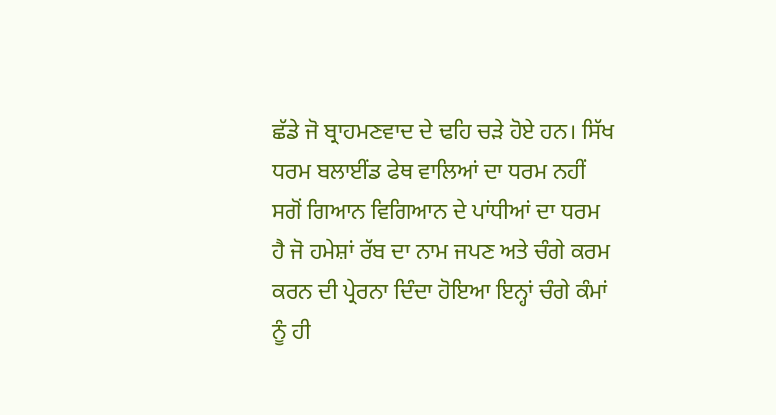ਛੱਡੇ ਜੋ ਬ੍ਰਾਹਮਣਵਾਦ ਦੇ ਢਹਿ ਚੜੇ ਹੋਏ ਹਨ। ਸਿੱਖ ਧਰਮ ਬਲਾਈਂਡ ਫੇਥ ਵਾਲਿਆਂ ਦਾ ਧਰਮ ਨਹੀਂ ਸਗੋਂ ਗਿਆਨ ਵਿਗਿਆਨ ਦੇ ਪਾਂਧੀਆਂ ਦਾ ਧਰਮ ਹੈ ਜੋ ਹਮੇਸ਼ਾਂ ਰੱਬ ਦਾ ਨਾਮ ਜਪਣ ਅਤੇ ਚੰਗੇ ਕਰਮ ਕਰਨ ਦੀ ਪ੍ਰੇਰਨਾ ਦਿੰਦਾ ਹੋਇਆ ਇਨ੍ਹਾਂ ਚੰਗੇ ਕੰਮਾਂ ਨੂੰ ਹੀ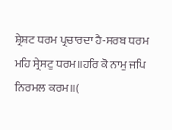ਸ਼੍ਰੇਸ਼ਟ ਧਰਮ ਪ੍ਰਚਾਰਦਾ ਹੈ-ਸਰਬ ਧਰਮ ਮਹਿ ਸ੍ਰੇਸਟੁ ਧਰਮ॥ਹਰਿ ਕੋ ਨਾਮੁ ਜਪਿ ਨਿਰਮਲ ਕਰਮ॥(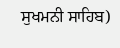ਸੁਖਮਨੀ ਸਾਹਿਬ)